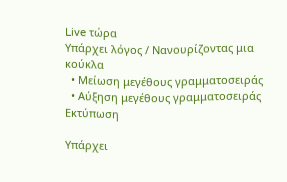Live τώρα
Υπάρχει λόγος / Νανουρίζοντας μια κούκλα
  • Μείωση μεγέθους γραμματοσειράς
  • Αύξηση μεγέθους γραμματοσειράς
Εκτύπωση

Υπάρχει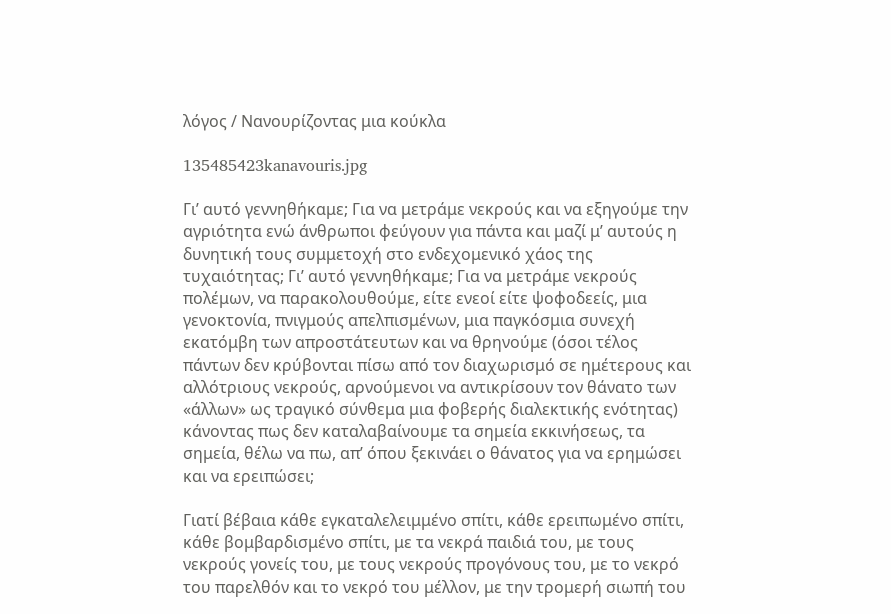λόγος / Νανουρίζοντας μια κούκλα

135485423kanavouris.jpg

Γι’ αυτό γεννηθήκαμε; Για να μετράμε νεκρούς και να εξηγούμε την αγριότητα ενώ άνθρωποι φεύγουν για πάντα και μαζί μ’ αυτούς η δυνητική τους συμμετοχή στο ενδεχομενικό χάος της τυχαιότητας; Γι’ αυτό γεννηθήκαμε; Για να μετράμε νεκρούς πολέμων, να παρακολουθούμε, είτε ενεοί είτε ψοφοδεείς, μια γενοκτονία, πνιγμούς απελπισμένων, μια παγκόσμια συνεχή εκατόμβη των απροστάτευτων και να θρηνούμε (όσοι τέλος πάντων δεν κρύβονται πίσω από τον διαχωρισμό σε ημέτερους και αλλότριους νεκρούς, αρνούμενοι να αντικρίσουν τον θάνατο των «άλλων» ως τραγικό σύνθεμα μια φοβερής διαλεκτικής ενότητας) κάνοντας πως δεν καταλαβαίνουμε τα σημεία εκκινήσεως, τα σημεία, θέλω να πω, απ’ όπου ξεκινάει ο θάνατος για να ερημώσει και να ερειπώσει;

Γιατί βέβαια κάθε εγκαταλελειμμένο σπίτι, κάθε ερειπωμένο σπίτι, κάθε βομβαρδισμένο σπίτι, με τα νεκρά παιδιά του, με τους νεκρούς γονείς του, με τους νεκρούς προγόνους του, με το νεκρό του παρελθόν και το νεκρό του μέλλον, με την τρομερή σιωπή του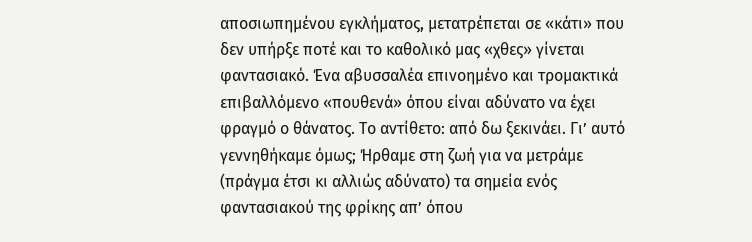αποσιωπημένου εγκλήματος, μετατρέπεται σε «κάτι» που δεν υπήρξε ποτέ και το καθολικό μας «χθες» γίνεται φαντασιακό. Ένα αβυσσαλέα επινοημένο και τρομακτικά επιβαλλόμενο «πουθενά» όπου είναι αδύνατο να έχει φραγμό ο θάνατος. Το αντίθετο: από δω ξεκινάει. Γι’ αυτό γεννηθήκαμε όμως; Ήρθαμε στη ζωή για να μετράμε (πράγμα έτσι κι αλλιώς αδύνατο) τα σημεία ενός φαντασιακού της φρίκης απ’ όπου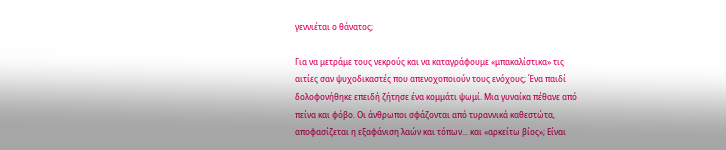γεννιέται ο θάνατος;

Για να μετράμε τους νεκρούς και να καταγράφουμε «μπακαλίστικα» τις αιτίες σαν ψυχοδικαστές που απενοχοποιούν τους ενόχους; Ένα παιδί δολοφονήθηκε επειδή ζήτησε ένα κομμάτι ψωμί. Μια γυναίκα πέθανε από πείνα και φόβο. Οι άνθρωποι σφάζονται από τυραννικά καθεστώτα, αποφασίζεται η εξαφάνιση λαών και τόπων... και «αρκείτω βίος»; Είναι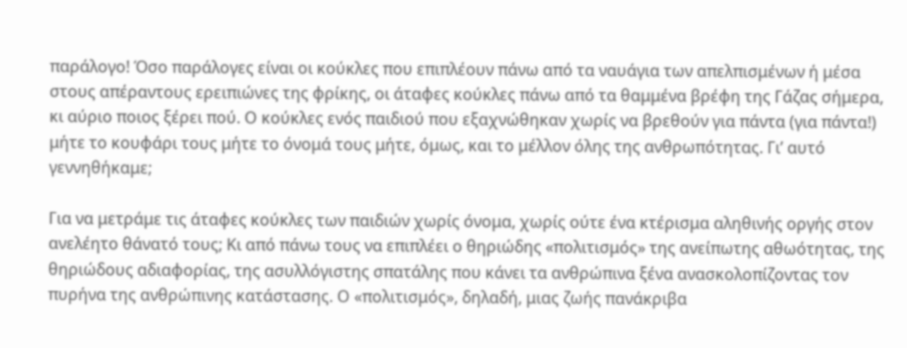παράλογο! Όσο παράλογες είναι οι κούκλες που επιπλέουν πάνω από τα ναυάγια των απελπισμένων ή μέσα στους απέραντους ερειπιώνες της φρίκης, οι άταφες κούκλες πάνω από τα θαμμένα βρέφη της Γάζας σήμερα, κι αύριο ποιος ξέρει πού. Ο κούκλες ενός παιδιού που εξαχνώθηκαν χωρίς να βρεθούν για πάντα (για πάντα!) μήτε το κουφάρι τους μήτε το όνομά τους μήτε, όμως, και το μέλλον όλης της ανθρωπότητας. Γι’ αυτό γεννηθήκαμε;

Για να μετράμε τις άταφες κούκλες των παιδιών χωρίς όνομα, χωρίς ούτε ένα κτέρισμα αληθινής οργής στον ανελέητο θάνατό τους; Κι από πάνω τους να επιπλέει ο θηριώδης «πολιτισμός» της ανείπωτης αθωότητας, της θηριώδους αδιαφορίας, της ασυλλόγιστης σπατάλης που κάνει τα ανθρώπινα ξένα ανασκολοπίζοντας τον πυρήνα της ανθρώπινης κατάστασης. Ο «πολιτισμός», δηλαδή, μιας ζωής πανάκριβα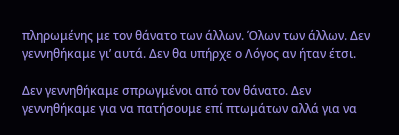πληρωμένης με τον θάνατο των άλλων. Όλων των άλλων. Δεν γεννηθήκαμε γι’ αυτά. Δεν θα υπήρχε ο Λόγος αν ήταν έτσι.

Δεν γεννηθήκαμε σπρωγμένοι από τον θάνατο. Δεν γεννηθήκαμε για να πατήσουμε επί πτωμάτων αλλά για να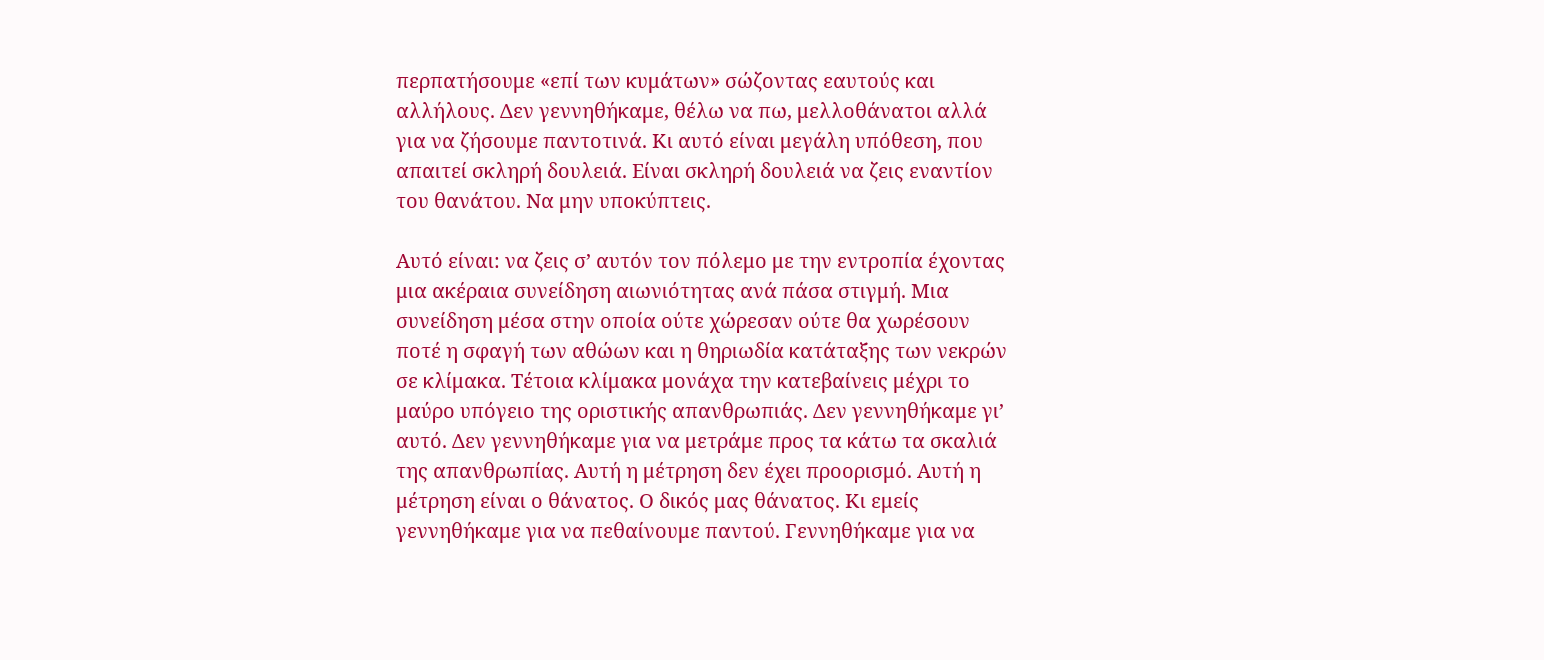περπατήσουμε «επί των κυμάτων» σώζοντας εαυτούς και αλλήλους. Δεν γεννηθήκαμε, θέλω να πω, μελλοθάνατοι αλλά για να ζήσουμε παντοτινά. Κι αυτό είναι μεγάλη υπόθεση, που απαιτεί σκληρή δουλειά. Είναι σκληρή δουλειά να ζεις εναντίον του θανάτου. Να μην υποκύπτεις.

Αυτό είναι: να ζεις σ’ αυτόν τον πόλεμο με την εντροπία έχοντας μια ακέραια συνείδηση αιωνιότητας ανά πάσα στιγμή. Μια συνείδηση μέσα στην οποία ούτε χώρεσαν ούτε θα χωρέσουν ποτέ η σφαγή των αθώων και η θηριωδία κατάταξης των νεκρών σε κλίμακα. Τέτοια κλίμακα μονάχα την κατεβαίνεις μέχρι το μαύρο υπόγειο της οριστικής απανθρωπιάς. Δεν γεννηθήκαμε γι’ αυτό. Δεν γεννηθήκαμε για να μετράμε προς τα κάτω τα σκαλιά της απανθρωπίας. Αυτή η μέτρηση δεν έχει προορισμό. Αυτή η μέτρηση είναι ο θάνατος. Ο δικός μας θάνατος. Κι εμείς γεννηθήκαμε για να πεθαίνουμε παντού. Γεννηθήκαμε για να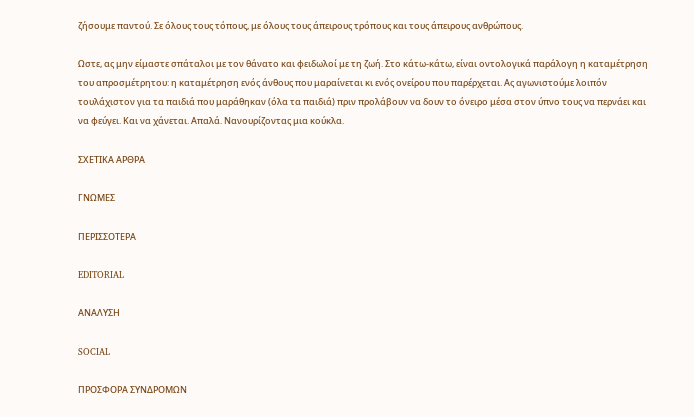ζήσουμε παντού. Σε όλους τους τόπους, με όλους τους άπειρους τρόπους και τους άπειρους ανθρώπους.

Ωστε, ας μην είμαστε σπάταλοι με τον θάνατο και φειδωλοί με τη ζωή. Στο κάτω-κάτω, είναι οντολογικά παράλογη η καταμέτρηση του απροσμέτρητου: η καταμέτρηση ενός άνθους που μαραίνεται κι ενός ονείρου που παρέρχεται. Ας αγωνιστούμε λοιπόν τουλάχιστον για τα παιδιά που μαράθηκαν (όλα τα παιδιά) πριν προλάβουν να δουν το όνειρο μέσα στον ύπνο τους να περνάει και να φεύγει. Και να χάνεται. Απαλά. Νανουρίζοντας μια κούκλα.

ΣΧΕΤΙΚΑ ΑΡΘΡΑ

ΓΝΩΜΕΣ

ΠΕΡΙΣΣΟΤΕΡΑ

EDITORIAL

ΑΝΑΛΥΣΗ

SOCIAL

ΠΡΟΣΦΟΡΑ ΣΥΝΔΡΟΜΩΝ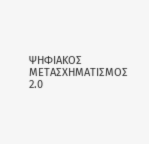ΨΗΦΙΑΚΟΣ ΜΕΤΑΣΧΗΜΑΤΙΣΜΟΣ 2.0